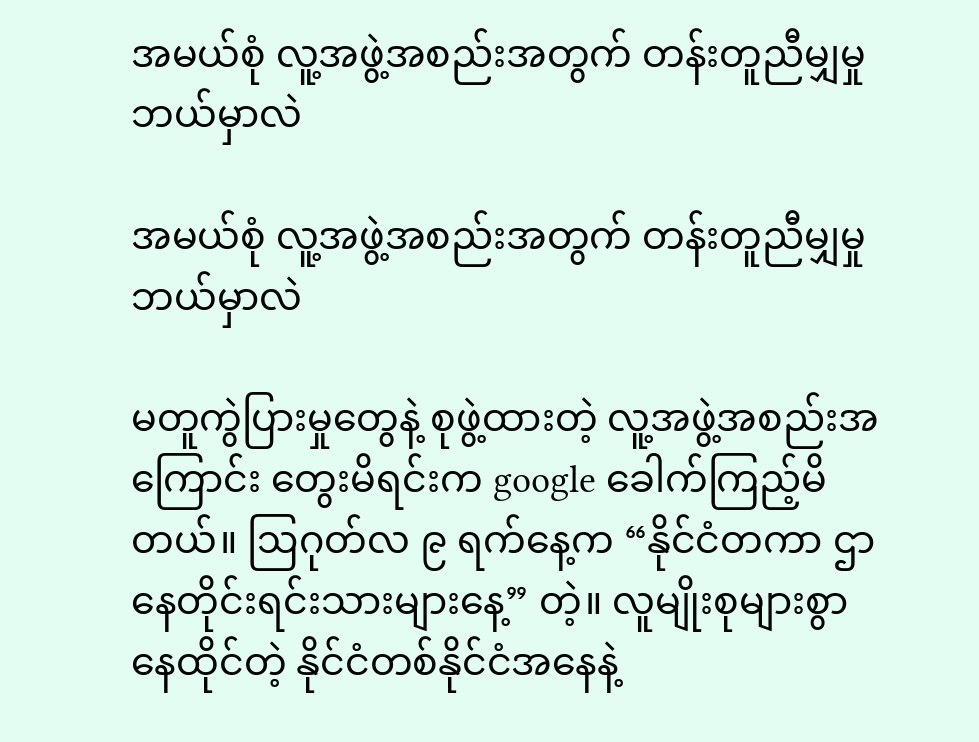အမယ်စုံ လူ့အဖွဲ့အစည်းအတွက် တန်းတူညီမျှမှု ဘယ်မှာလဲ

အမယ်စုံ လူ့အဖွဲ့အစည်းအတွက် တန်းတူညီမျှမှု ဘယ်မှာလဲ

မတူကွဲပြားမှုတွေနဲ့ စုဖွဲ့ထားတဲ့ လူ့အဖွဲ့အစည်းအကြောင်း တွေးမိရင်းက google ခေါက်ကြည့်မိတယ်။ ဩဂုတ်လ ၉ ရက်နေ့က “နိုင်ငံတကာ ဌာနေတိုင်းရင်းသားများနေ့” တဲ့။ လူမျိုးစုများစွာ နေထိုင်တဲ့ နိုင်ငံတစ်နိုင်ငံအနေနဲ့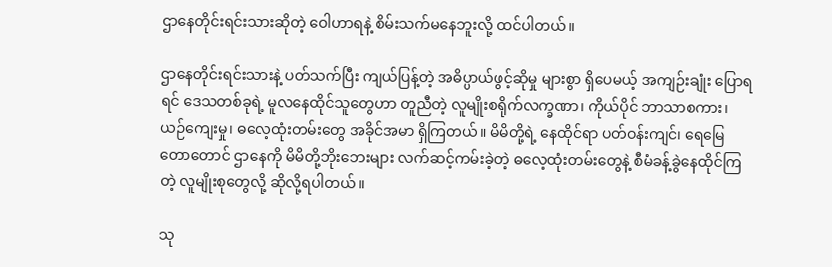ဌာနေတိုင်းရင်းသားဆိုတဲ့ ဝေါဟာရနဲ့ စိမ်းသက်မနေဘူးလို့ ထင်ပါတယ်။

ဌာနေတိုင်းရင်းသားနဲ့ ပတ်သက်ပြီး ကျယ်ပြန့်တဲ့ အဓိပ္ပာယ်ဖွင့်ဆိုမှု များစွာ ရှိပေမယ့် အကျဉ်းချုံး ပြောရရင် ဒေသတစ်ခုရဲ့ မူလနေထိုင်သူတွေဟာ တူညီတဲ့ လူမျိုးစရိုက်လက္ခဏာ၊ ကိုယ်ပိုင် ဘာသာစကား၊ ယဉ်ကျေးမှု၊ ဓလေ့ထုံးတမ်းတွေ အခိုင်အမာ ရှိကြတယ်။ မိမိတို့ရဲ့ နေထိုင်ရာ ပတ်ဝန်းကျင်၊ ရေမြေတောတောင် ဌာနေကို မိမိတို့ဘိုးဘေးများ လက်ဆင့်ကမ်းခဲ့တဲ့ ဓလေ့ထုံးတမ်းတွေနဲ့ စီမံခန့်ခွဲနေထိုင်ကြတဲ့ လူမျိုးစုတွေလို့ ဆိုလို့ရပါတယ်။

သု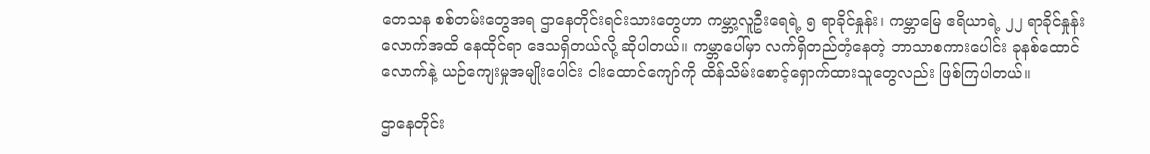တေသန စစ်တမ်းတွေအရ ဌာနေတိုင်းရင်းသားတွေဟာ ကမ္ဘာ့လူဦးရေရဲ့ ၅ ရာခိုင်နှုန်း၊ ကမ္ဘာမြေ ဧရိယာရဲ့ ၂၂ ရာခိုင်နှုန်းလောက်အထိ နေထိုင်ရာ ဒေသရှိတယ်လို့ ဆိုပါတယ်။ ကမ္ဘာပေါ်မှာ လက်ရှိတည်တံ့နေတဲ့ ဘာသာစကားပေါင်း ခုနစ်ထောင်လောက်နဲ့ ယဉ်ကျေးမှုအမျိုးပေါင်း ငါးထောင်ကျော်ကို ထိန်သိမ်းစောင့်ရှောက်ထားသူတွေလည်း ဖြစ်ကြပါတယ်။

ဌာနေတိုင်း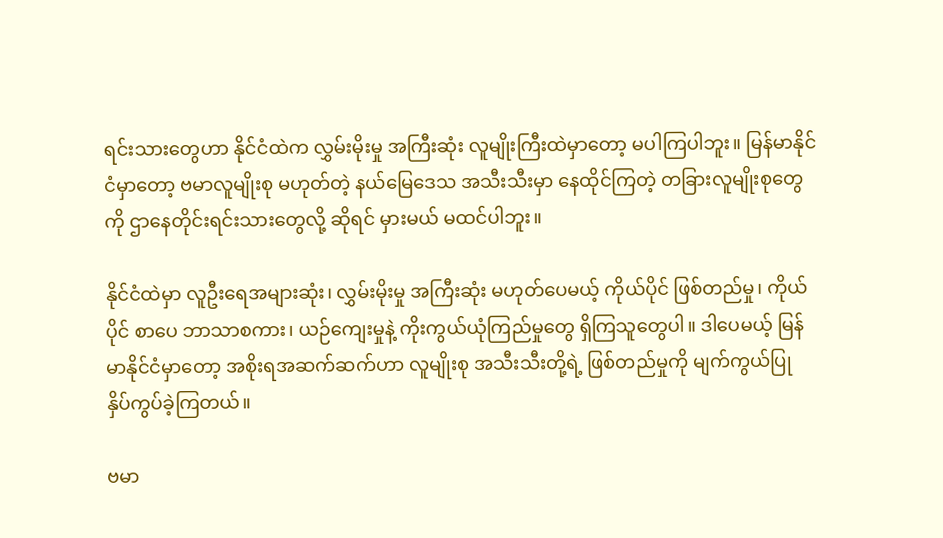ရင်းသားတွေဟာ နိုင်ငံထဲက လွှမ်းမိုးမှု အကြီးဆုံး လူမျိုးကြီးထဲမှာတော့ မပါကြပါဘူး။ မြန်မာနိုင်ငံမှာတော့ ဗမာလူမျိုးစု မဟုတ်တဲ့ နယ်မြေဒေသ အသီးသီးမှာ နေထိုင်ကြတဲ့ တခြားလူမျိုးစုတွေကို ဌာနေတိုင်းရင်းသားတွေလို့ ဆိုရင် မှားမယ် မထင်ပါဘူး။

နိုင်ငံထဲမှာ လူဦးရေအများဆုံး၊ လွှမ်းမိုးမှု အကြီးဆုံး မဟုတ်ပေမယ့် ကိုယ်ပိုင် ဖြစ်တည်မှု၊ ကိုယ်ပိုင် စာပေ ဘာသာစကား၊ ယဉ်ကျေးမှုနဲ့ ကိုးကွယ်ယုံကြည်မှုတွေ ရှိကြသူတွေပါ။ ဒါပေမယ့် မြန်မာနိုင်ငံမှာတော့ အစိုးရအဆက်ဆက်ဟာ လူမျိုးစု အသီးသီးတို့ရဲ့ ဖြစ်တည်မှုကို မျက်ကွယ်ပြု နှိပ်ကွပ်ခဲ့ကြတယ်။

ဗမာ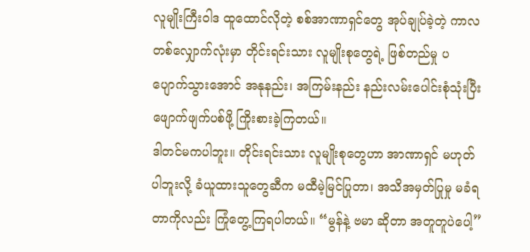လူမျိုးကြီးဝါဒ ထူထောင်လိုတဲ့ စစ်အာဏာရှင်တွေ အုပ်ချုပ်ခဲ့တဲ့ ကာလတစ်လျှောက်လုံးမှာ တိုင်းရင်းသား လူမျိုးစုတွေရဲ့ ဖြစ်တည်မှု ပပျောက်သွားအောင် အနုနည်း၊ အကြမ်းနည်း နည်းလမ်းပေါင်းစုံသုံးပြီး ဖျောက်ဖျက်ပစ်ဖို့ ကြိုးစားခဲ့ကြတယ်။
ဒါတင်မကပါဘူး။ တိုင်းရင်းသား လူမျိုးစုတွေဟာ အာဏာရှင် မဟုတ်ပါဘူးလို့ ခံယူထားသူတွေဆီက မထီမဲ့မြင်ပြုတာ၊ အသိအမှတ်ပြုမှု မခံရတာကိုလည်း ကြုံတွေ့ကြရပါတယ်။ “မွန်နဲ့ ဗမာ ဆိုတာ အတူတူပဲပေါ့”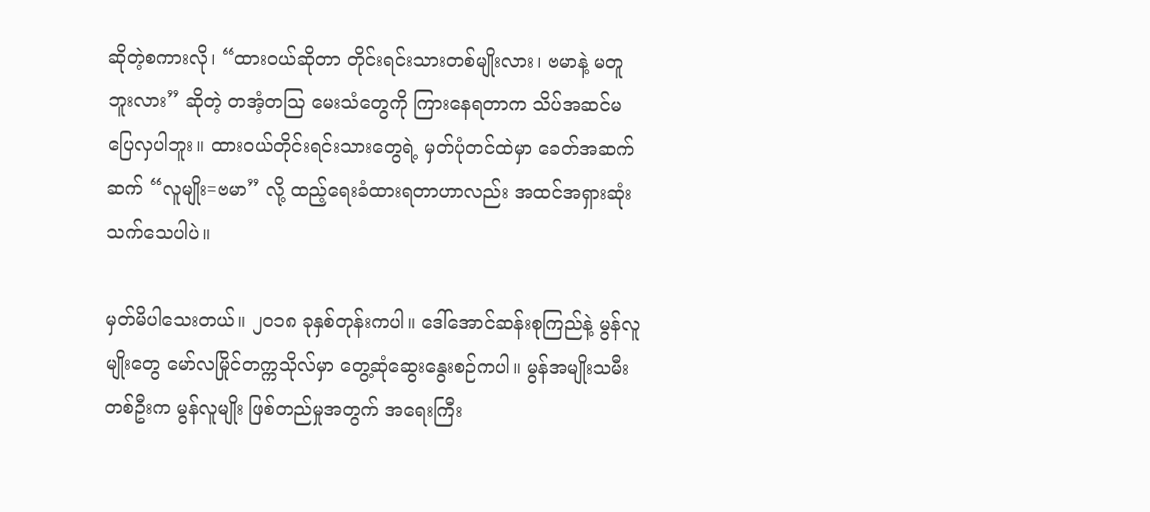ဆိုတဲ့စကားလို၊ “ထားဝယ်ဆိုတာ တိုင်းရင်းသားတစ်မျိုးလား၊ ဗမာနဲ့ မတူဘူးလား” ဆိုတဲ့ တအံ့တဩ မေးသံတွေကို ကြားနေရတာက သိပ်အဆင်မပြေလှပါဘူး။ ထားဝယ်တိုင်းရင်းသားတွေရဲ့ မှတ်ပုံတင်ထဲမှာ ခေတ်အဆက်ဆက် “လူမျိုး=ဗမာ” လို့ ထည့်ရေးခံထားရတာဟာလည်း အထင်အရှားဆုံးသက်သေပါပဲ။

မှတ်မိပါသေးတယ်။ ၂၀၁၈ ခုနှစ်တုန်းကပါ။ ဒေါ်အောင်ဆန်းစုကြည်နဲ့ မွန်လူမျိုးတွေ မော်လမြိုင်တက္ကသိုလ်မှာ တွေ့ဆုံဆွေးနွေးစဉ်ကပါ။ မွန်အမျိုးသမီးတစ်ဦးက မွန်လူမျိုး ဖြစ်တည်မှုအတွက် အရေးကြီး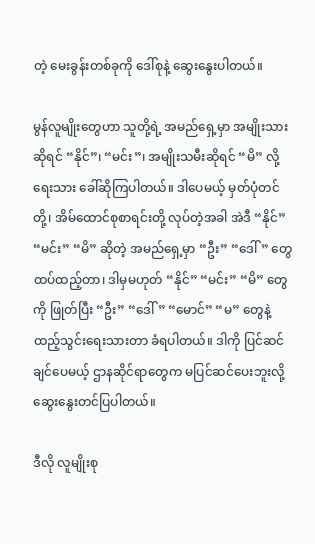တဲ့ မေးခွန်းတစ်ခုကို ဒေါ်စုနဲ့ ဆွေးနွေးပါတယ်။

မွန်လူမျိုးတွေဟာ သူတို့ရဲ့ အမည်ရှေ့မှာ အမျိုးသားဆိုရင် “နိုင်”၊ “မင်း”၊ အမျိုးသမီးဆိုရင် “မိ” လို့ ရေးသား ခေါ်ဆိုကြပါတယ်။ ဒါပေမယ့် မှတ်ပုံတင်တို့၊ အိမ်ထောင်စုစာရင်းတို့ လုပ်တဲ့အခါ အဲဒီ “နိုင်” “မင်း” “မိ” ဆိုတဲ့ အမည်ရှေ့မှာ “ဦး” “ဒေါ်” တွေထပ်ထည့်တာ၊ ဒါမှမဟုတ် “နိုင်” “မင်း” “မိ” တွေကို ဖြုတ်ပြီး “ဦး” “ဒေါ်” “မောင်” “မ” တွေနဲ့ ထည့်သွင်းရေးသားတာ ခံရပါတယ်။ ဒါကို ပြင်ဆင်ချင်ပေမယ့် ဌာနဆိုင်ရာတွေက မပြင်ဆင်ပေးဘူးလို့ ဆွေးနွေးတင်ပြပါတယ်။

ဒီလို လူမျိုးစု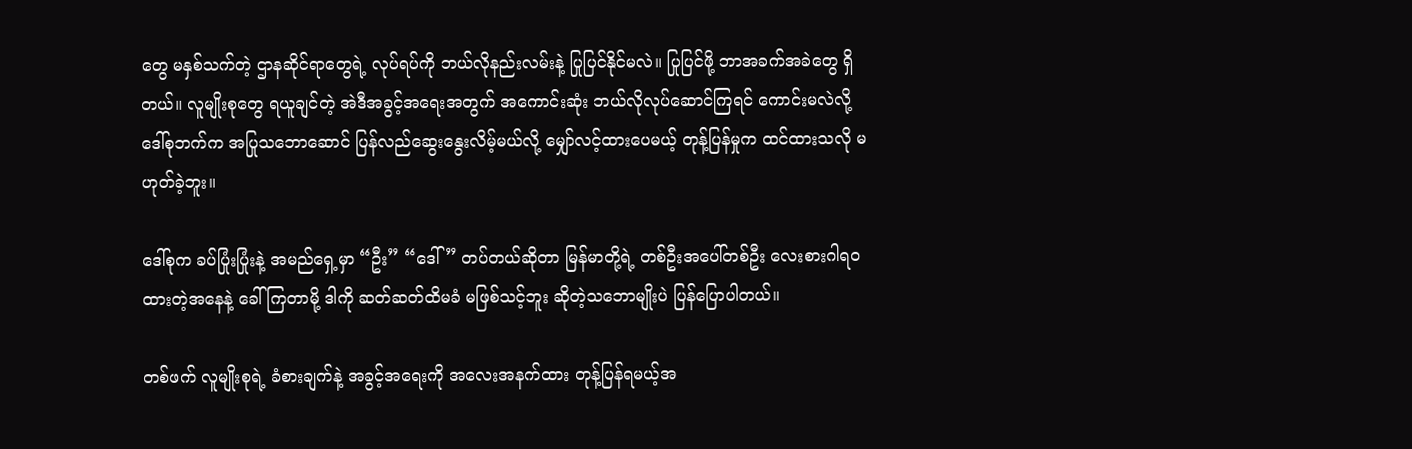တွေ မနှစ်သက်တဲ့ ဌာနဆိုင်ရာတွေရဲ့ လုပ်ရပ်ကို ဘယ်လိုနည်းလမ်းနဲ့ ပြုပြင်နိုင်မလဲ။ ပြုပြင်ဖို့ ဘာအခက်အခဲတွေ ရှိတယ်။ လူမျိုးစုတွေ ရယူချင်တဲ့ အဲဒီအခွင့်အရေးအတွက် အကောင်းဆုံး ဘယ်လိုလုပ်ဆောင်ကြရင် ကောင်းမလဲလို့ ဒေါ်စုဘက်က အပြုသဘောဆောင် ပြန်လည်ဆွေးနွေးလိမ့်မယ်လို့ မျှော်လင့်ထားပေမယ့် တုန့်ပြန်မှုက ထင်ထားသလို မဟုတ်ခဲ့ဘူး။

ဒေါ်စုက ခပ်ပြုံးပြုံးနဲ့ အမည်ရှေ့မှာ “ဦး” “ဒေါ်” တပ်တယ်ဆိုတာ မြန်မာတို့ရဲ့ တစ်ဦးအပေါ်တစ်ဦး လေးစားဂါရဝထားတဲ့အနေနဲ့ ခေါ်ကြတာမို့ ဒါကို ဆတ်ဆတ်ထိမခံ မဖြစ်သင့်ဘူး ဆိုတဲ့သဘောမျိုးပဲ ပြန်ပြောပါတယ်။

တစ်ဖက် လူမျိုးစုရဲ့ ခံစားချက်နဲ့ အခွင့်အရေးကို အလေးအနက်ထား တုန့်ပြန်ရမယ့်အ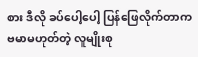စား ဒီလို ခပ်ပေါ့ပေါ့ ပြန်ဖြေလိုက်တာက ဗမာမဟုတ်တဲ့ လူမျိုးစု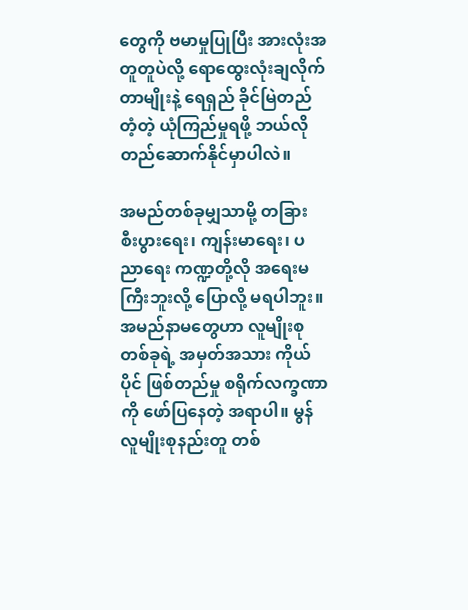တွေကို ဗမာမှုပြုပြီး အားလုံးအတူတူပဲလို့ ရောထွေးလုံးချလိုက်တာမျိုးနဲ့ ရေရှည် ခိုင်မြဲတည်တံ့တဲ့ ယုံကြည်မှုရဖို့ ဘယ်လို တည်ဆောက်နိုင်မှာပါလဲ။

အမည်တစ်ခုမျှသာမို့ တခြား စီးပွားရေး၊ ကျန်းမာရေး၊ ပညာရေး ကဏ္ဍတို့လို အရေးမကြီးဘူးလို့ ပြောလို့ မရပါဘူး။ အမည်နာမတွေဟာ လူမျိုးစုတစ်ခုရဲ့ အမှတ်အသား ကိုယ်ပိုင် ဖြစ်တည်မှု စရိုက်လက္ခဏာကို ဖော်ပြနေတဲ့ အရာပါ။ မွန်လူမျိုးစုနည်းတူ တစ်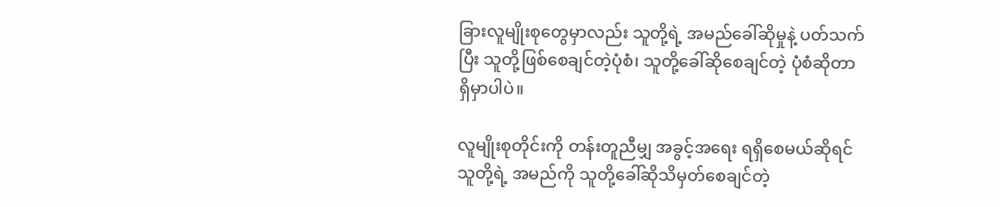ခြားလူမျိုးစုတွေမှာလည်း သူတို့ရဲ့ အမည်ခေါ်ဆိုမှုနဲ့ ပတ်သက်ပြီး သူတို့ဖြစ်စေချင်တဲ့ပုံစံ၊ သူတို့ခေါ်ဆိုစေချင်တဲ့ ပုံစံဆိုတာ ရှိမှာပါပဲ။

လူမျိုးစုတိုင်းကို တန်းတူညီမျှ အခွင့်အရေး ရရှိစေမယ်ဆိုရင် သူတို့ရဲ့ အမည်ကို သူတို့ခေါ်ဆိုသိမှတ်စေချင်တဲ့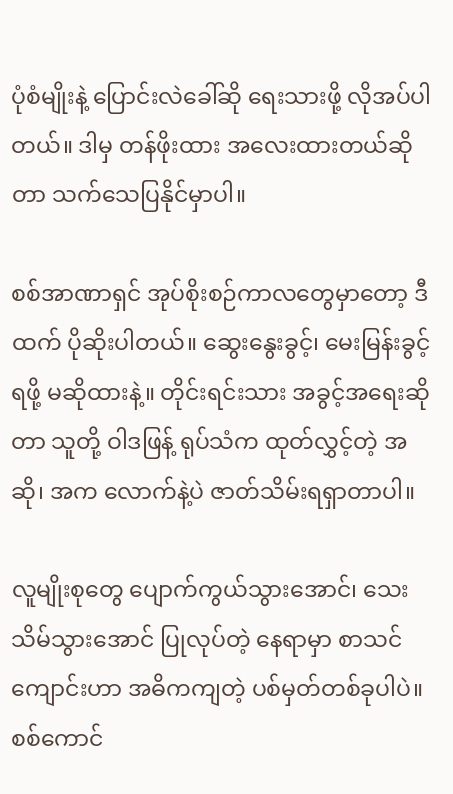ပုံစံမျိုးနဲ့ ပြောင်းလဲခေါ်ဆို ရေးသားဖို့ လိုအပ်ပါတယ်။ ဒါမှ တန်ဖိုးထား အလေးထားတယ်ဆိုတာ သက်သေပြနိုင်မှာပါ။

စစ်အာဏာရှင် အုပ်စိုးစဉ်ကာလတွေမှာတော့ ဒီထက် ပိုဆိုးပါတယ်။ ဆွေးနွေးခွင့်၊ မေးမြန်းခွင့် ရဖို့ မဆိုထားနဲ့။ တိုင်းရင်းသား အခွင့်အရေးဆိုတာ သူတို့ ဝါဒဖြန့် ရုပ်သံက ထုတ်လွှင့်တဲ့ အဆို၊ အက လောက်နဲ့ပဲ ဇာတ်သိမ်းရရှာတာပါ။

လူမျိုးစုတွေ ပျောက်ကွယ်သွားအောင်၊ သေးသိမ်သွားအောင် ပြုလုပ်တဲ့ နေရာမှာ စာသင်ကျောင်းဟာ အဓိကကျတဲ့ ပစ်မှတ်တစ်ခုပါပဲ။ စစ်ကောင်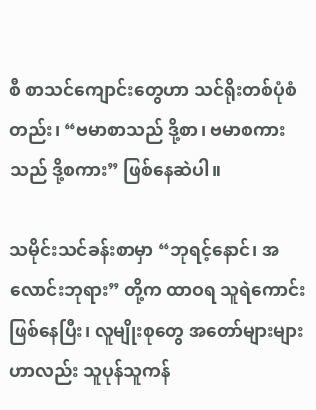စီ စာသင်ကျောင်းတွေဟာ သင်ရိုးတစ်ပုံစံတည်း၊ “ဗမာစာသည် ဒို့စာ၊ ဗမာစကားသည် ဒို့စကား” ဖြစ်နေဆဲပါ။

သမိုင်းသင်ခန်းစာမှာ “ဘုရင့်နောင်၊ အလောင်းဘုရား” တို့က ထာဝရ သူရဲကောင်း ဖြစ်နေပြီး၊ လူမျိုးစုတွေ အတော်များများဟာလည်း သူပုန်သူကန်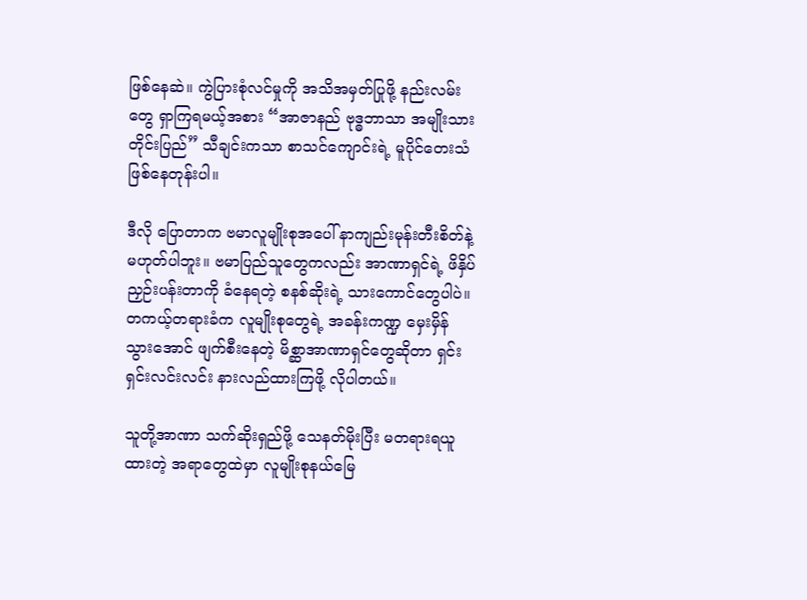ဖြစ်နေဆဲ။ ကွဲပြားစုံလင်မှုကို အသိအမှတ်ပြုဖို့ နည်းလမ်းတွေ ရှာကြရမယ့်အစား “အာဇာနည် ဗုဒ္ဓဘာသာ အမျိုးသား တိုင်းပြည်” သီချင်းကသာ စာသင်ကျောင်းရဲ့ မူပိုင်တေးသံ ဖြစ်နေတုန်းပါ။

ဒီလို ပြောတာက ဗမာလူမျိုးစုအပေါ် နာကျည်းမုန်းတီးစိတ်နဲ့ မဟုတ်ပါဘူး။ ဗမာပြည်သူတွေကလည်း အာဏာရှင်ရဲ့ ဖိနှိပ်ညှဉ်းပန်းတာကို ခံနေရတဲ့ စနစ်ဆိုးရဲ့ သားကောင်တွေပါပဲ။ တကယ့်တရားခံက လူမျိုးစုတွေရဲ့ အခန်းကဏ္ဍ မှေးမှိန်သွားအောင် ဖျက်စီးနေတဲ့ မိစ္ဆာအာဏာရှင်တွေဆိုတာ ရှင်းရှင်းလင်းလင်း နားလည်ထားကြဖို့ လိုပါတယ်။

သူတို့အာဏာ သက်ဆိုးရှည်ဖို့ သေနတ်မိုးပြီး မတရားရယူထားတဲ့ အရာတွေထဲမှာ လူမျိုးစုနယ်မြေ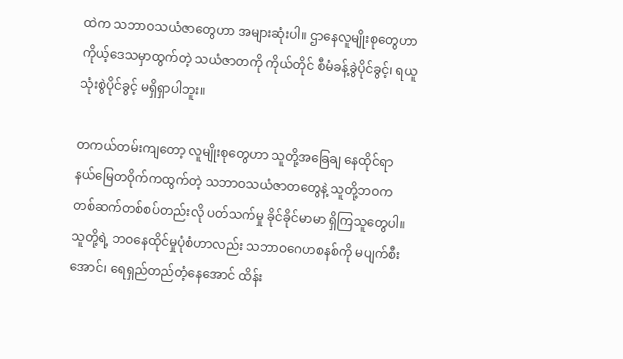ထဲက သဘာဝသယံဇာတွေဟာ အများဆုံးပါ။ ဌာနေလူမျိုးစုတွေဟာ ကိုယ့်ဒေသမှာထွက်တဲ့ သယံဇာတကို ကိုယ်တိုင် စီမံခန့်ခွဲပိုင်ခွင့်၊ ရယူသုံးစွဲပိုင်ခွင့် မရှိရှာပါဘူး။

တကယ်တမ်းကျတော့ လူမျိုးစုတွေဟာ သူတို့အခြေချ‌ နေထိုင်ရာ နယ်မြေတဝိုက်ကထွက်တဲ့ သဘာဝသယံဇာတတွေနဲ့ သူတို့ဘဝက တစ်ဆက်တစ်စပ်တည်းလို ပတ်သက်မှု ခိုင်ခိုင်မာမာ ရှိကြသူတွေပါ။ သူတို့ရဲ့ ဘဝနေထိုင်မှုပုံစံဟာလည်း သဘာဝဂေဟစနစ်ကို မပျက်စီးအောင်၊ ရေရှည်တည်တံ့နေ‌အောင် ထိန်း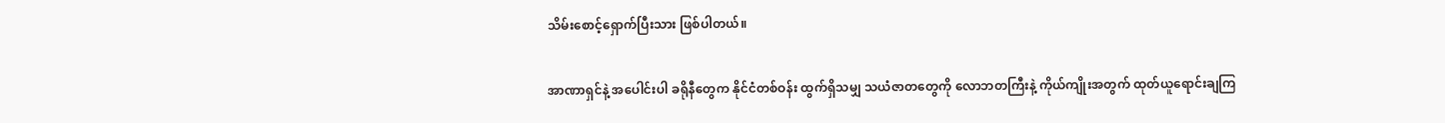သိမ်းစောင့်ရှောက်ပြီးသား ဖြစ်ပါတယ်။

အာဏာရှင်နဲ့ အပေါင်းပါ ခရိုနီတွေက နိုင်ငံတစ်ဝန်း ထွက်ရှိသမျှ သယံဇာတတွေကို လောဘတကြီးနဲ့ ကိုယ်ကျိုးအတွက် ထုတ်ယူရောင်းချကြ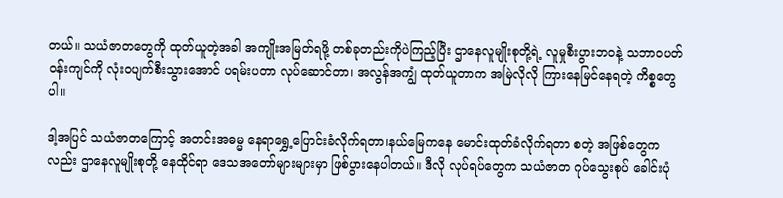တယ်။ သယံဇာတတွေကို ထုတ်ယူတဲ့အခါ အကျိုးအမြတ်ရဖို့ တစ်ခုတည်းကိုပဲကြည့်ပြီး ဌာနေလူမျိုးစုတို့ရဲ့ လူမှုစီးပွားဘဝနဲ့ သဘာဝပတ်ဝန်းကျင်ကို လုံးဝပျက်စီးသွားအောင် ပရမ်းပတာ လုပ်ဆောင်တာ၊ အလွန်အကျွံ ထုတ်ယူတာက အမြဲလိုလို ကြားနေမြင်နေရတဲ့ ကိစ္စတွေပါ။

ဒါ့အပြင် သယံဇာတကြောင့် အတင်းအဓမ္မ နေရာရွှေ့ပြောင်းခံလိုက်ရတာ၊နယ်မြေကနေ မောင်းထုတ်ခံလိုက်ရတာ စတဲ့ အဖြစ်တွေကလည်း ဌာနေလူမျိုးစုတို့ နေထိုင်ရာ ‌ဒေသအတော်များများမှာ ဖြစ်ပွားနေပါတယ်။ ဒီလို လုပ်ရပ်တွေက သယံဇာတ ဂုပ်သွေးစုပ် ခေါင်းပုံ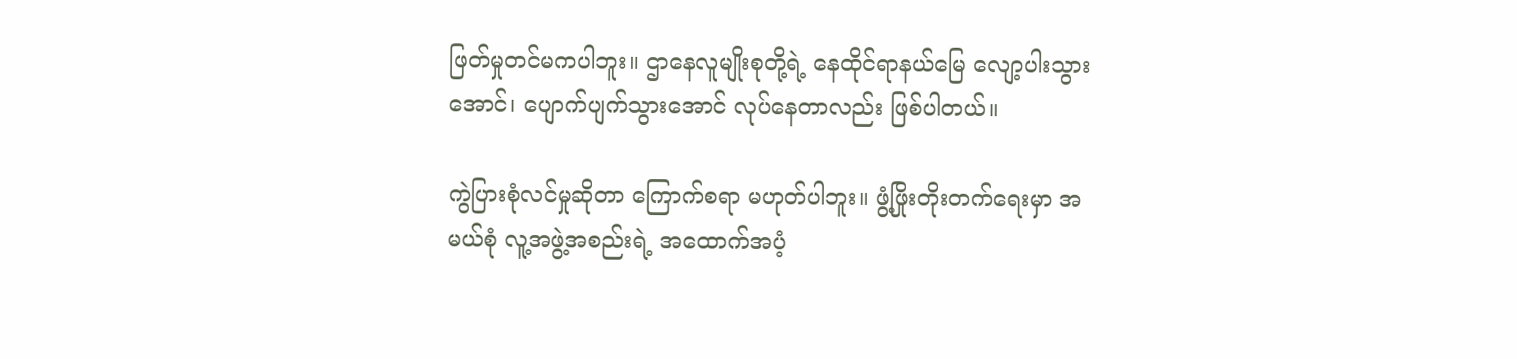ဖြတ်မှုတင်မကပါဘူး။ ဌာနေလူမျိုးစုတို့ရဲ့ နေထိုင်ရာနယ်မြေ လျော့ပါးသွားအောင်၊ ပျောက်ပျက်သွားအောင် လုပ်နေတာလည်း ဖြစ်ပါတယ်။

ကွဲပြားစုံလင်မှုဆိုတာ ကြောက်စရာ မဟုတ်ပါဘူး။ ဖွံ့ဖြိုးတိုးတက်ရေးမှာ အမယ်စုံ လူ့အဖွဲ့အစည်းရဲ့ အထောက်အပံ့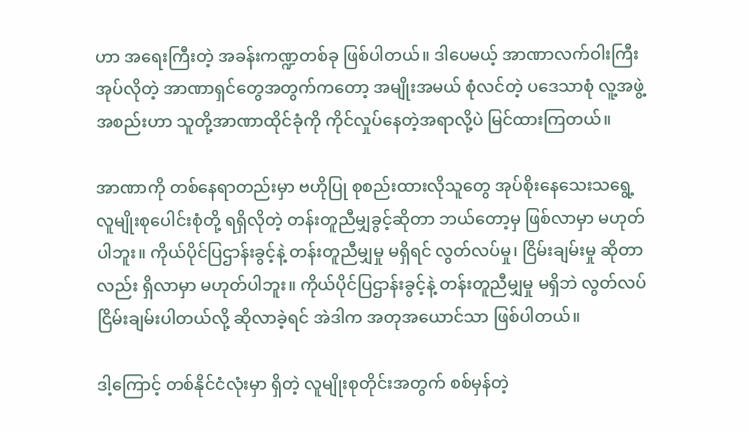ဟာ အရေးကြီးတဲ့ အခန်းကဏ္ဍတစ်ခု ဖြစ်ပါတယ်။ ဒါပေမယ့် အာဏာလက်ဝါးကြီး အုပ်လိုတဲ့ အာဏာရှင်တွေအတွက်ကတော့ အမျိုးအမယ် စုံလင်တဲ့ ပဒေသာစုံ လူ့အဖွဲ့အစည်းဟာ သူတို့အာဏာထိုင်ခုံကို ကိုင်လှုပ်နေတဲ့အရာလို့ပဲ မြင်ထားကြတယ်။

အာဏာကို တစ်နေရာတည်းမှာ ဗဟိုပြု စုစည်းထားလိုသူတွေ အုပ်စိုးနေသေးသရွေ့ လူမျိုးစုပေါင်းစုံတို့ ရရှိလိုတဲ့ တန်းတူညီမျှခွင့်ဆိုတာ ဘယ်တော့မှ ဖြစ်လာမှာ မဟုတ်ပါဘူး။ ကိုယ်ပိုင်ပြဌာန်းခွင့်နဲ့ တန်းတူညီမျှမှု မရှိရင် လွတ်လပ်မှု၊ ငြိမ်းချမ်းမှု ဆိုတာလည်း ရှိလာမှာ မဟုတ်ပါဘူး။ ကိုယ်ပိုင်ပြဌာန်းခွင့်နဲ့ တန်းတူညီမျှမှု မရှိဘဲ လွတ်လပ်ငြိမ်းချမ်းပါတယ်လို့ ဆိုလာခဲ့ရင် အဲဒါက အတုအယောင်သာ ဖြစ်ပါတယ်။

ဒါ့ကြောင့် တစ်နိုင်ငံလုံးမှာ ရှိတဲ့ လူမျိုးစုတိုင်းအတွက် စစ်မှန်တဲ့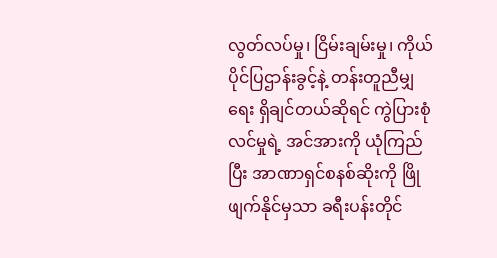လွတ်လပ်မှု၊ ငြိမ်းချမ်းမှု၊ ကိုယ်ပိုင်ပြဌာန်းခွင့်နဲ့ တန်းတူညီမျှရေး ရှိချင်တယ်ဆိုရင် ကွဲပြားစုံလင်မှုရဲ့ အင်အားကို ယုံကြည်ပြီး အာဏာရှင်စနစ်ဆိုးကို ဖြိုဖျက်နိုင်မှသာ ခရီးပန်းတိုင်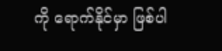ကို ရောက်နိုင်မှာ ဖြစ်ပါ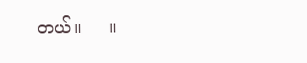တယ်။     ။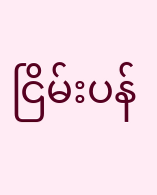ငြိမ်းပန်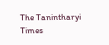The Tanintharyi Times